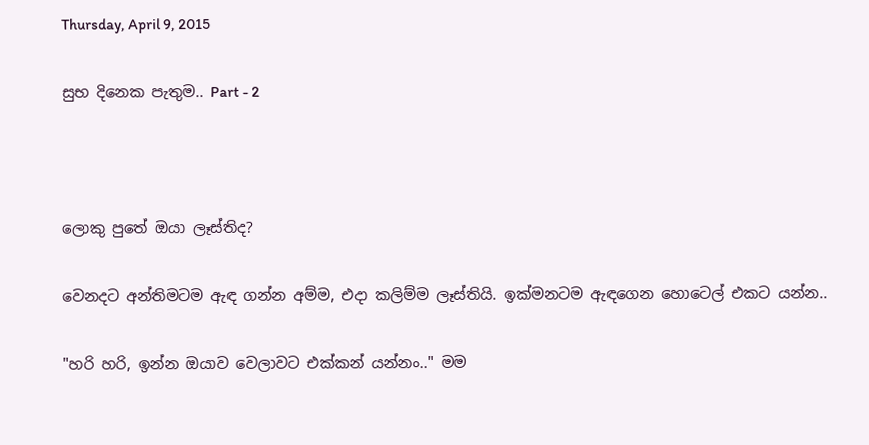Thursday, April 9, 2015

සුභ දිනෙක පැතුම.. Part - 2



ලොකු පුතේ ඔයා ලෑස්තිද?

වෙනදට අන්තිමටම ඇඳ ගන්න අම්ම, එදා කලිම්ම ලෑස්තියි. ඉක්මනටම ඇඳගෙන හොටෙල් එකට යන්න..

"හරි හරි, ඉන්න ඔයාව වෙලාවට එක්කන් යන්නං.." මම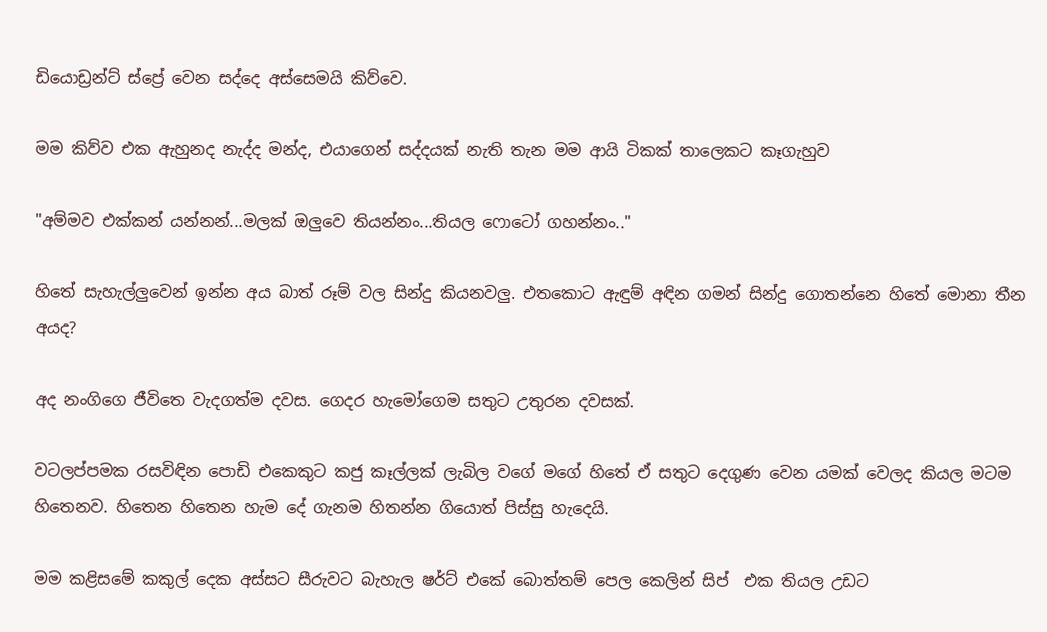ඩියොඩ්‍රන්ට් ස්ප්‍රේ වෙන සද්දෙ අස්සෙමයි කිව්වෙ.

මම කිව්ව එක ඇහුනද නැද්ද මන්ද, එයාගෙන් සද්දයක් නැති තැන මම ආයි ටිකක් තාලෙකට කෑගැහුව

"අම්මව එක්කන් යන්නන්...මලක් ඔලුවෙ තියන්නං...තියල ෆොටෝ ගහන්නං.."

හිතේ සැහැල්ලුවෙන් ඉන්න අය බාත් රූම් වල සින්දු කියනවලු. එතකොට ඇඳුම් අඳින ගමන් සින්දු ගොතන්නෙ හිතේ මොනා තීන අයද?

අද නංගිගෙ ජීවිතෙ වැදගත්ම දවස. ගෙදර හැමෝගෙම සතුට උතුරන දවසක්.

වටලප්පමක රසවිඳින පොඩි එකෙකුට කජු කෑල්ලක් ලැබිල වගේ මගේ හිතේ ඒ සතුට දෙගුණ වෙන යමක් වෙලද කියල මටම හිතෙනව. හිතෙන හිතෙන හැම දේ ගැනම හිතන්න ගියොත් පිස්සු හැදෙයි.

මම කළිසමේ කකුල් දෙක අස්සට සීරුවට බැහැල ෂර්ට් එකේ බොත්තම් පෙල කෙලින් සිප්  එක තියල උඩට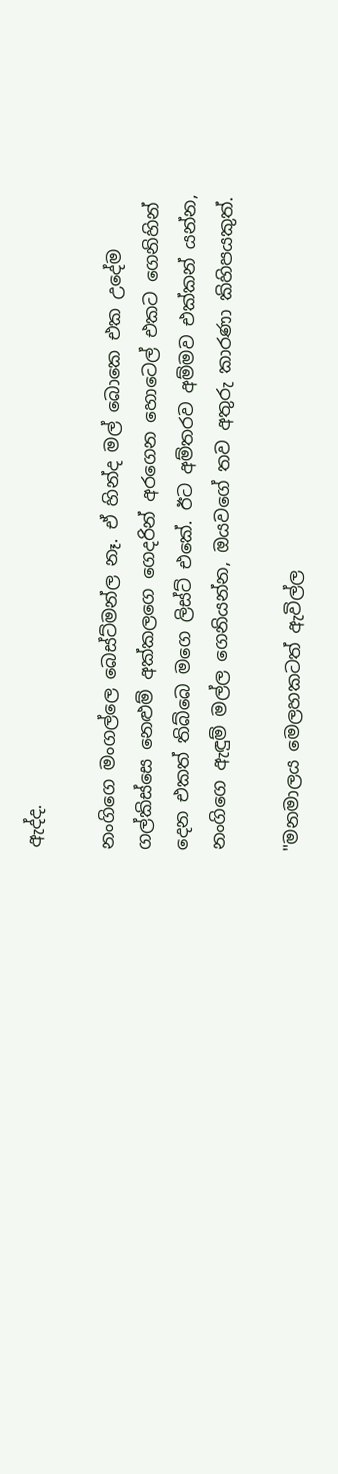ඇද්ද.

නංගිගෙ මංගල්ලෙ බෙස්ට්මන්ල නෑ. ඒ හින්ද මල් බොකෙ එක උදේම ගල්කිස්සෙ නෙළුම් අක්කලගෙ ගෙදරින් අරගෙන හොටෙල් එකට ගෙනිහින් දෙන එකත් තිබ්බෙ මගෙ ලිස්ට් එකේ. ඊට අම්තරව අම්මව එක්කන් යන්න, නංගිගෙ ඇඳුම් මල්ල ගෙනියන්න, ඔයවගේ තව අතුරු කාරණා කිහිපයකුත්.

"මනමාලය මෙලහකටත් ඇවිල්ල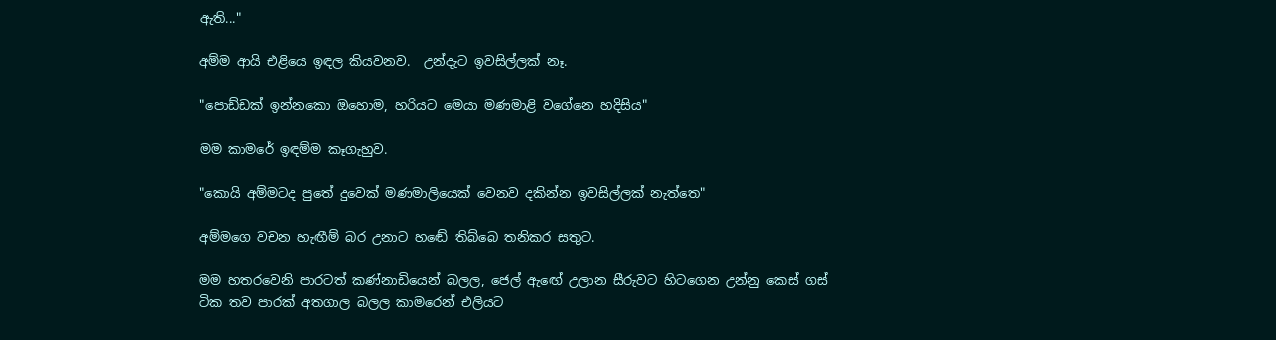ඇති..."

අම්ම ආයි එළියෙ ඉඳල කියවනව.  උන්දැට ඉවසිල්ලක් නෑ.

"පොඩ්ඩක් ඉන්නකො ඔහොම, හරියට මෙයා මණමාළි වගේනෙ හදිසිය"

මම කාමරේ ඉඳම්ම කෑගැහුව.

"කොයි අම්මටද පුතේ දුවෙක් මණමාලියෙක් වෙනව දකින්න ඉවසිල්ලක් නැත්තෙ"

අම්මගෙ වචන හැඟීම් බර උනාට හඬේ තිබ්බෙ තනිකර සතුට.

මම හතරවෙනි පාරටත් කණ්නාඩියෙන් බලල, ජෙල් ඇඟේ උලාන සීරුවට හිටගෙන උන්නු කෙස් ගස් ටික තව පාරක් අතගාල බලල කාමරෙන් එලියට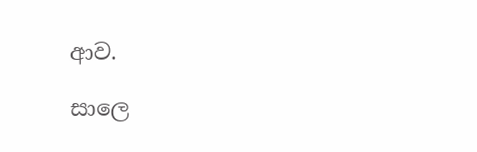ආව.

සාලෙ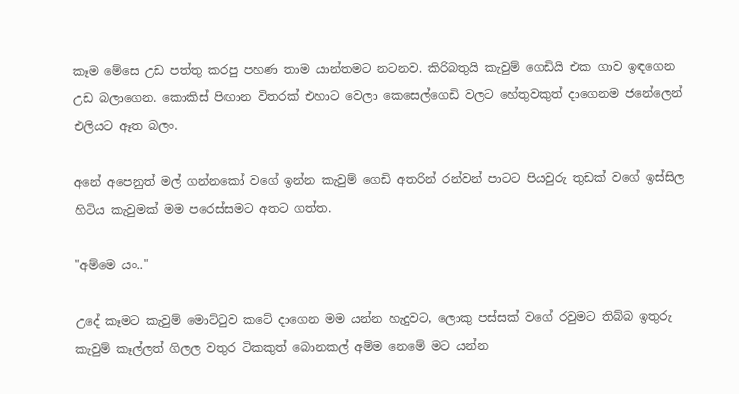කෑම මේසෙ උඩ පත්තු කරපු පහණ තාම යාන්තමට නටනව. කිරිබතුයි කැවුම් ගෙඩියි එක ගාව ඉඳගෙන උඩ බලාගෙන. කොකිස් පිඟාන විතරක් එහාට වෙලා කෙසෙල්ගෙඩි වලට හේතුවකුත් දාගෙනම ජනේලෙන් එලියට ඈත බලං.

අනේ අපෙනුත් මල් ගන්නකෝ වගේ ඉන්න කැවුම් ගෙඩි අතරින් රන්වන් පාටට පියවුරු තුඩක් වගේ ඉස්සිල හිටිය කැවුමක් මම පරෙස්සමට අතට ගත්ත.

"අම්මෙ යං.."

උදේ කෑමට කැවුම් මොට්ටුව කටේ දාගෙන මම යන්න හැදුවට, ලොකු පස්සක් වගේ රවුමට තිබ්බ ඉතුරු කැවුම් කෑල්ලත් ගිලල වතුර ටිකකුත් බොනකල් අම්ම නෙමේ මට යන්න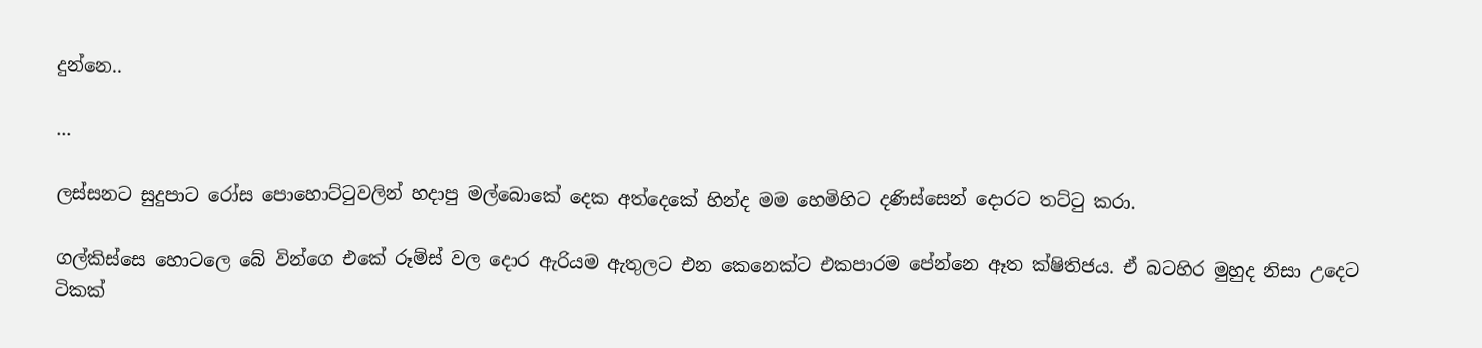දුන්නෙ..

...

ලස්සනට සුදුපාට රෝස පොහොට්ටුවලින් හදාපු මල්බොකේ දෙක අත්දෙකේ හින්ද මම හෙමිහිට දණිස්සෙන් දොරට තට්ටු කරා.

ගල්කිස්සෙ හොටලෙ බේ වින්ගෙ එකේ රූම්ස් වල දොර ඇරියම ඇතුලට එන කෙනෙක්ට එකපාරම පේන්නෙ ඈත ක්ෂිතිජය. ඒ බටහිර මුහුද නිසා උදෙට ටිකක්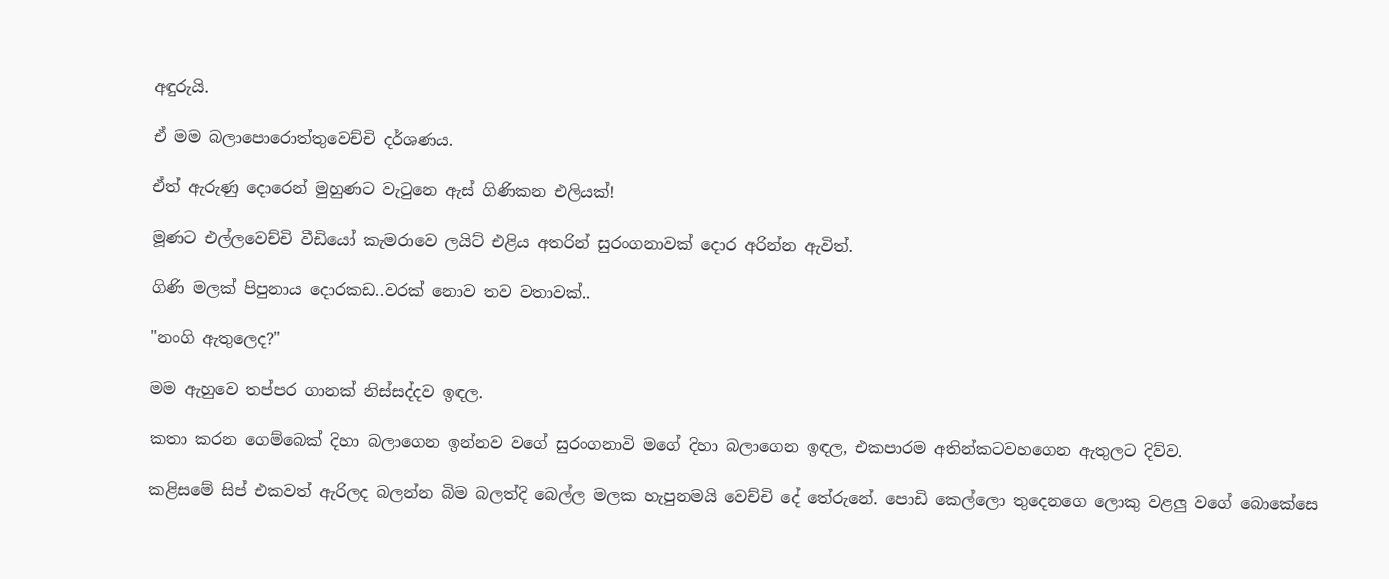අඳුරුයි.

ඒ මම බලාපොරොත්තුවෙච්චි දර්ශණය.

ඒත් ඇරුණු දොරෙන් මුහුණට වැටුනෙ ඇස් ගිණිකන එලියක්!

මූණට එල්ලවෙච්චි වීඩියෝ කැමරාවෙ ලයිට් එළිය අතරින් සුරංගනාවක් දොර අරින්න ඇවිත්.

ගිණි මලක් පිපුනාය දොරකඩ..වරක් නොව තව වතාවක්..

"නංගි ඇතුලෙද?"

මම ඇහුවෙ තප්පර ගානක් නිස්සද්දව ඉඳල.

කතා කරන ගෙම්බෙක් දිහා බලාගෙන ඉන්නව වගේ සුරංගනාවි මගේ දිහා බලාගෙන ඉඳල, එකපාරම අතින්කටවහගෙන ඇතුලට දිව්ව.

කළිසමේ සිප් එකවත් ඇරිලද බලන්න බිම බලත්දි බෙල්ල මලක හැපුනමයි වෙච්චි දේ තේරුනේ. පොඩි කෙල්ලො තුදෙනගෙ ලොකු වළලු වගේ බොකේසෙ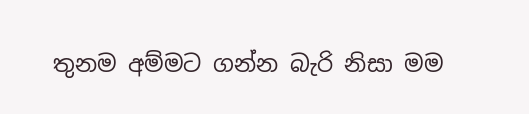තුනම අම්මට ගන්න බැරි නිසා මම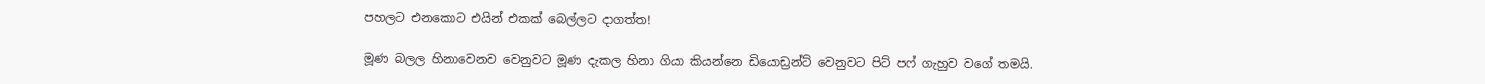පහලට එනකොට එයින් එකක් බෙල්ලට දාගත්ත!

මූණ බලල හිනාවෙනව වෙනුවට මූණ දැකල හිනා ගියා කියන්නෙ ඩියොඩ්‍රන්ට් වෙනුවට පිට් පෆ් ගැහුව වගේ තමයි.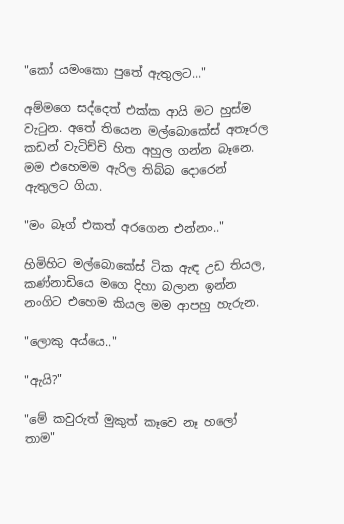"කෝ යමංකො පුතේ ඇතුලට..."

අම්මගෙ සද්දෙත් එක්ක ආයි මට හුස්ම වැටුන. අතේ තියෙන මල්බොකේස් අතෑරල කඩන් වැටිච්චි හිත අහුල ගන්න බෑනෙ. මම එහෙමම ඇරිල තිබ්බ දොරෙන් ඇතුලට ගියා.

"මං බෑග් එකත් අරගෙන එන්නං.."

හිමිහිට මල්බොකේස් ටික ඇඳ උඩ තියල, කණ්නාඩියෙ මගෙ දිහා බලාන ඉන්න නංගිට එහෙම කියල මම ආපහු හැරුන.

"ලොකු අය්යෙ.."

"ඇයි?"

"මේ කවුරුත් මුකුත් කෑවෙ නෑ හලෝ තාම"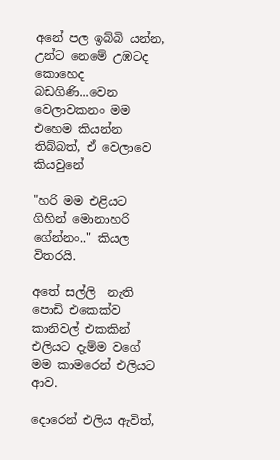අනේ පල ඉබ්බි යන්න, උන්ට නෙමේ උඹටද කොහෙද බඩගිණි...වෙන වෙලාවකනං මම එහෙම කියන්න තිබ්බත්, ඒ වෙලාවෙ කියවුනේ

"හරි මම එළියට ගිහින් මොනාහරි ගේන්නං.." කියල විතරයි.

අතේ සල්ලි  නැති පොඩි එකෙක්ව කානිවල් එකකින් එලියට දැම්ම වගේ මම කාමරෙන් එලියට ආව.

දොරෙන් එලිය ඇවිත්,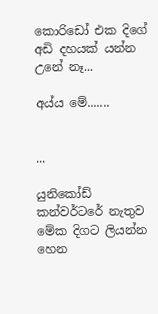කොරිඩෝ එක දිගේ අඩි දහයක් යන්න උනේ නෑ...

අය්ය මේ.......


...

යුනිකෝඩ් කන්වර්ටරේ නැතුව මේක දිගට ලියන්න හෙන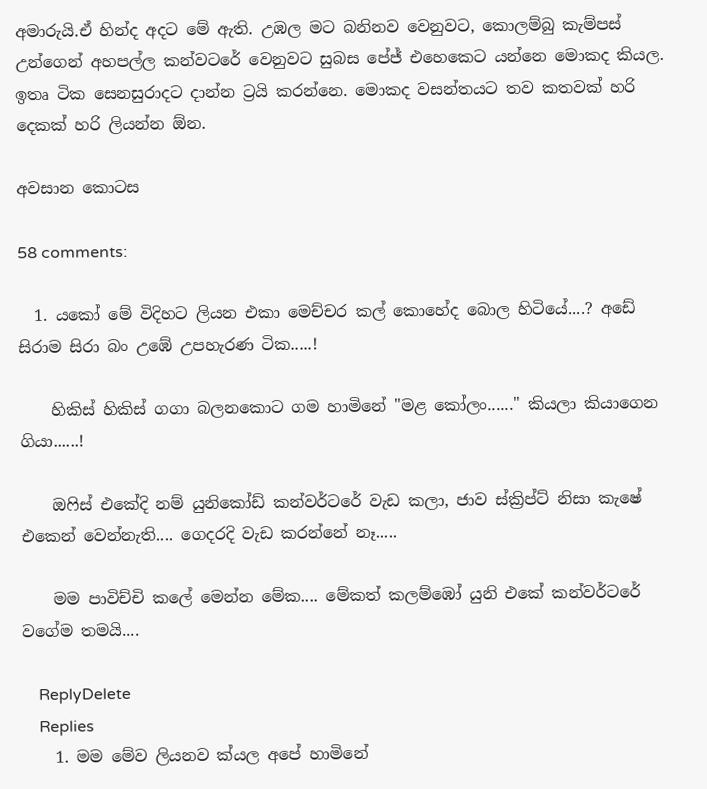අමාරුයි.ඒ හින්ද අදට මේ ඇති. උඹල මට බනිනව වෙනුවට, කොලම්බු කැම්පස් උන්ගෙන් අහපල්ල කන්වටරේ වෙනුවට සුබස පේජ් එහෙකෙට යන්නෙ මොකද කියල. ඉතෘ ටික සෙනසුරාදට දාන්න ට්‍රයි කරන්නෙ. මොකද වසන්තයට තව කතවක් හරි දෙකක් හරි ලියන්න ඕන.

අවසාන කොටස

58 comments:

  1. යකෝ මේ විදිහට ලියන එකා මෙච්චර කල් කොහේද බොල හිටියේ....? අඩේ සිරාම සිරා බං උඹේ උපහැරණ ටික.....!

    හිකිස් හිකිස් ගගා බලනකොට ගම හාමිනේ "මළ කෝලං......" කියලා කියාගෙන ගියා......!

    ඔෆිස් එකේදි නම් යුනිකෝඩ් කන්වර්ටරේ වැඩ කලා, ජාව ස්ක්‍රිප්ට් නිසා කැෂේ එකෙන් වෙන්නැති.... ගෙදරදි වැඩ කරන්නේ නෑ.....

    මම පාවිච්චි කලේ මෙන්න මේක.... මේකත් කලම්ඹෝ යුනි එකේ කන්වර්ටරේ වගේම තමයි....

    ReplyDelete
    Replies
    1. මම මේව ලියනව ක්යල අපේ හාමිනේ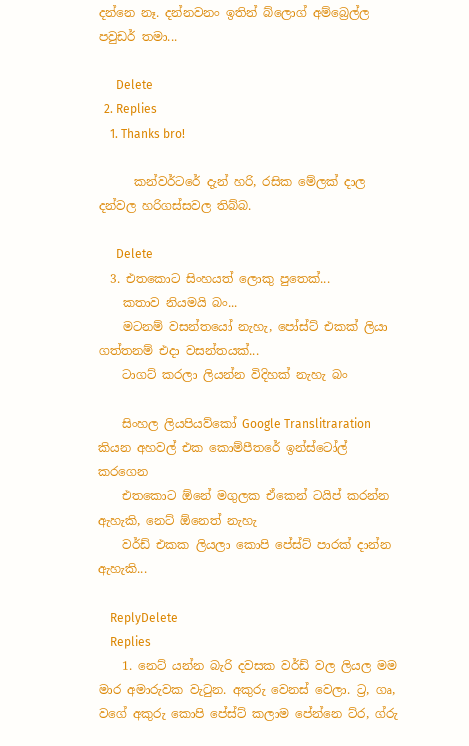දන්නෙ නෑ. දන්නවනං ඉතින් බ්ලොග් අම්බ්‍රෙල්ල පවුඩර් තමා...

      Delete
  2. Replies
    1. Thanks bro!

      කන්වර්ටරේ දැන් හරි, රසික මේලක් දාල දන්වල හරිගස්සවල තිබ්බ.

      Delete
  3. එතකොට සිංහයත් ලොකු පුතෙක්...
    කතාව නියමයි බං...
    මටනම් වසන්තයෝ නැහැ, පෝස්ට් එකක් ලියා ගත්තනම් එදා වසන්තයක්...
    ටාගට් කරලා ලියන්න විදිහක් නැහැ බං

    සිංහල ලියපියව්කෝ Google Translitraration කියන අහවල් එක කොම්පීතරේ ඉන්ස්ටෝල් කරගෙන
    එතකොට ඕනේ මගුලක ඒකෙන් ටයිප් කරන්න ඇහැකි, නෙට් ඕනෙත් නැහැ
    වර්ඩ් එකක ලියලා කොපි පේස්ට් පාරක් දාන්න ඇහැකි...

    ReplyDelete
    Replies
    1. නෙට් යන්න බැරි දවසක වර්ඩ් වල ලියල මම මාර අමාරුවක වැටුන. අකුරු වෙනස් වෙලා. ට්‍ර, ගෘ, වගේ අකුරු කොපි පේස්ට් කලාම පේන්නෙ ට්ර, ග්රු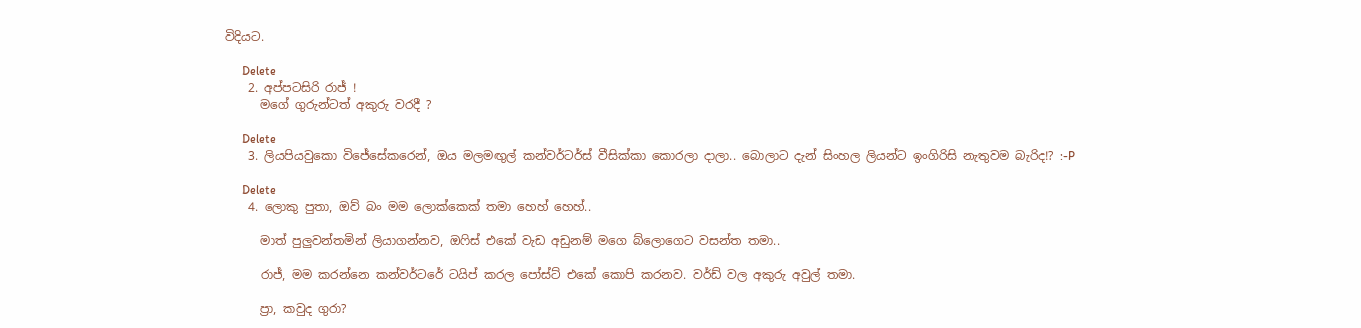විදියට.

      Delete
    2. අප්පටසිරි රාජ් !
      මගේ ගුරුන්ටත් අකුරු වරදී ?

      Delete
    3. ලියපියවු‍කො විජේසේකරෙන්, ඔය මලමඟුල් කන්වර්ටර්ස් වීසික්කා ‍කොරලා දාලා.. බොලාට දැන් සිංහල ලියන්ට ඉංගිරිසි නැතුවම බැරිද!? :-P

      Delete
    4. ලොකු පුතා, ඔව් බං මම ලොක්කෙක් තමා හෙහ් හෙහ්..

      මාත් පුලුවන්තමින් ලියාගන්නව, ඔෆිස් එකේ වැඩ අඩුනම් මගෙ බ්ලොගෙට වසන්ත තමා..

      රාජ්, මම කරන්නෙ කන්වර්ටරේ ටයිප් කරල පෝස්ට් එකේ කොපි කරනව. වර්ඩ් වල අකුරු අවුල් තමා.

      ප්‍රා, කවුද ගුරා?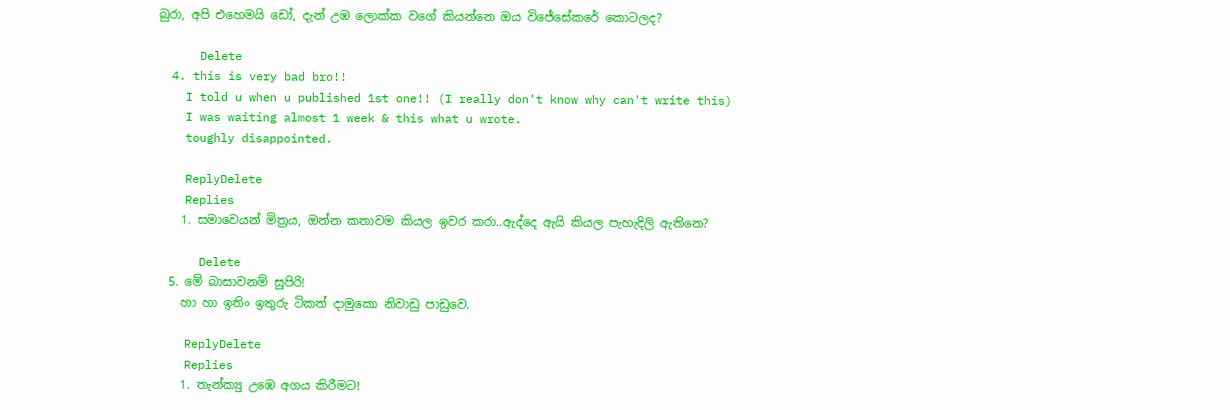බුරා, අපි එහෙමයි ඩෝ, දැන් උඹ ලොක්ක වගේ කියන්නෙ ඔය විජේසේකරේ කොටලද?

      Delete
  4. this is very bad bro!!
    I told u when u published 1st one!! (I really don't know why can't write this)
    I was waiting almost 1 week & this what u wrote.
    toughly disappointed.

    ReplyDelete
    Replies
    1. සමාවෙයන් මිත්‍රය, ඔන්න කතාවම කියල ඉවර කරා..ඇද්දෙ ඇයි කියල පැහැදිලි ඇතිනෙ?

      Delete
  5. මේ බාසාවනම් සුපිරි!
    හා හා ඉතිං ඉතුරු ටිකත් දාමුකො නිවාඩු පාඩුවෙ.

    ReplyDelete
    Replies
    1. තැන්ක්‍යු උඹෙ අගය කිරීමට!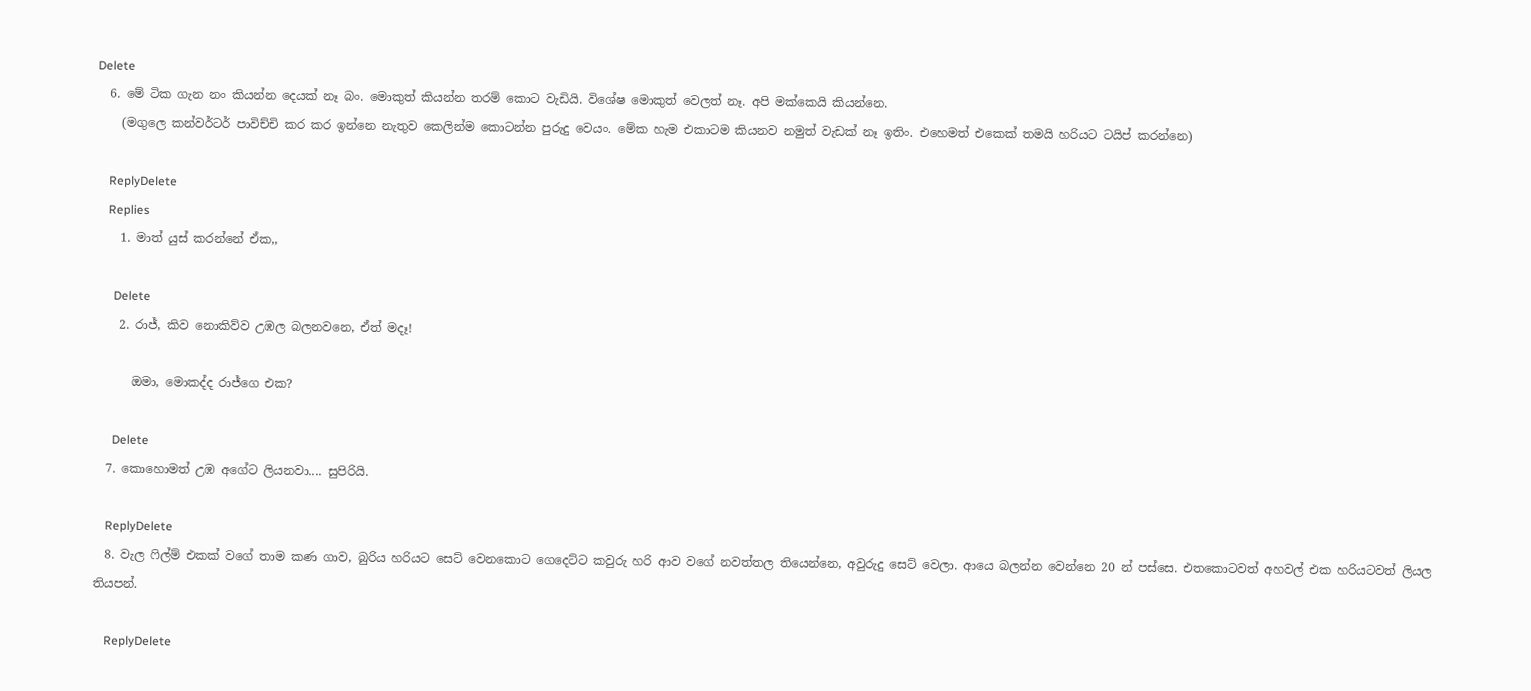Delete
  6. මේ ටික ගැන නං කියන්න දෙයක් නෑ බං. මොකුත් කියන්න තරම් කොට වැඩියි. විශේෂ මොකුත් වෙලත් නෑ. අපි මක්කෙයි කියන්නෙ.
    (මගුලෙ කන්වර්ටර් පාවිච්චි කර කර ඉන්නෙ නැතුව කෙලින්ම කොටන්න පුරුදු වෙයං. මේක හැම එකාටම කියනව නමුත් වැඩක් නෑ ඉතිං. එහෙමත් එකෙක් තමයි හරියට ටයිප් කරන්නෙ)

    ReplyDelete
    Replies
    1. මාත් යුස් කරන්නේ ඒක,,

      Delete
    2. රාජ්, කිව නොකිව්ව උඹල බලනවනෙ, ඒත් මදෑ!

      ඔමා, මොකද්ද රාජ්ගෙ එක?

      Delete
  7. කොහොමත් උඹ අගේට ලියනවා.... සුපිරියි.

    ReplyDelete
  8. වැල ෆිල්ම් එකක් වගේ තාම කණ ගාව, බුරිය හරියට සෙට් වෙනකොට ගෙදෙට්ට කවුරු හරි ආව වගේ නවත්තල තියෙන්නෙ, අවුරුදු සෙට් වෙලා. ආයෙ බලන්න වෙන්නෙ 20 න් පස්සෙ. එතකොටවත් අහවල් එක හරියටවත් ලියල තියපන්.

    ReplyDelete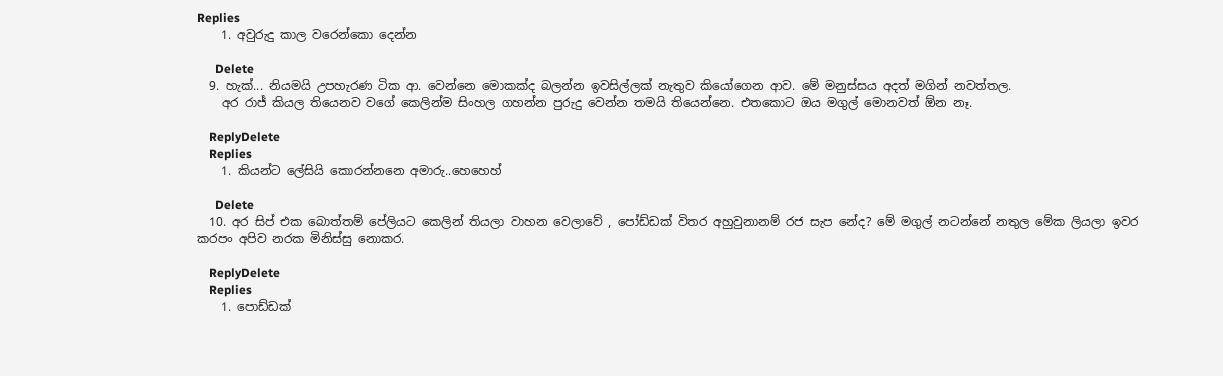Replies
    1. අවුරුදු කාල වරෙන්කො දෙන්න

      Delete
  9. හැක්... නියමයි උපහැරණ ටික ආ. වෙන්නෙ මොකක්ද බලන්න ඉවසිල්ලක් නැතුව කියෝගෙන ආව. මේ මනුස්සය අදත් මගින් නවත්තල.
    අර රාජ් කියල තියෙනව වගේ කෙලින්ම සිංහල ගහන්න පුරුදු වෙන්න තමයි තියෙන්නෙ. එතකොට ඔය මගුල් මොනවත් ඕන නෑ.

    ReplyDelete
    Replies
    1. කියන්ට ලේසියි කොරන්නනෙ අමාරු..හෙහෙහ්

      Delete
  10. අර සිප් එක බොත්තම් පේලියට කෙලින් තියලා වාහන වෙලාවේ , පෝඩ්ඩක් විතර අහුවුනානම් රජ සැප නේද? මේ මගුල් නටන්නේ නතුල මේක ලියලා ඉවර කරපං අපිව නරක මිනිස්සු නොකර.

    ReplyDelete
    Replies
    1. පොඩ්ඩක්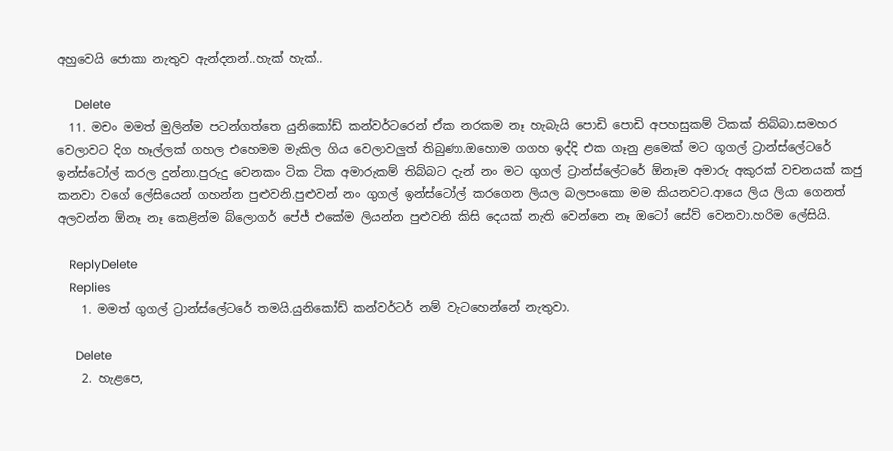අහුවෙයි ජොකා නැතුව ඇන්දනන්..හැක් හැක්..

      Delete
  11. මචං මමත් මුලින්ම පටන්ගත්තෙ යුනිකෝඩ් කන්වර්ටරෙන් ඒක නරකම නෑ හැබැයි පොඩි පොඩි අපහසුකම් ටිකක් තිබ්බා.සමහර වෙලාවට දිග හෑල්ලක් ගහල එහෙමම මැකිල ගිය වෙලාවලුත් තිබුණා.ඔහොම ගගහ ඉද්දි එක ගෑනු ළමෙක් මට ගූගල් ට්‍රාන්ස්ලේටරේ ඉන්ස්ටෝල් කරල දුන්නා.පුරුදු වෙනකං ටික ටික අමාරුකම් තිබ්බට දැන් නං මට ගුගල් ට්‍රාන්ස්ලේටරේ ඕනෑම අමාරු අකුරක් වචනයක් කජු කනවා වගේ ලේසියෙන් ගහන්න පුළුවනි.පුළුවන් නං ගුගල් ඉන්ස්ටෝල් කරගෙන ලියල බලපංකො මම කියනවට.ආයෙ ලිය ලියා ගෙනත් අලවන්න ඕනෑ නෑ කෙළින්ම බ්ලොගර් පේජ් එකේම ලියන්න පුළුවනි කිසි දෙයක් නැති වෙන්නෙ නෑ ඔටෝ සේව් වෙනවා.හරිම ලේසියි.

    ReplyDelete
    Replies
    1. මමත් ගුගල් ට්‍රාන්ස්ලේටරේ තමයි.යුනිකෝඩ් කන්වර්ටර් නම් වැටහෙන්නේ නැතුවා.

      Delete
    2. හැළපෙ,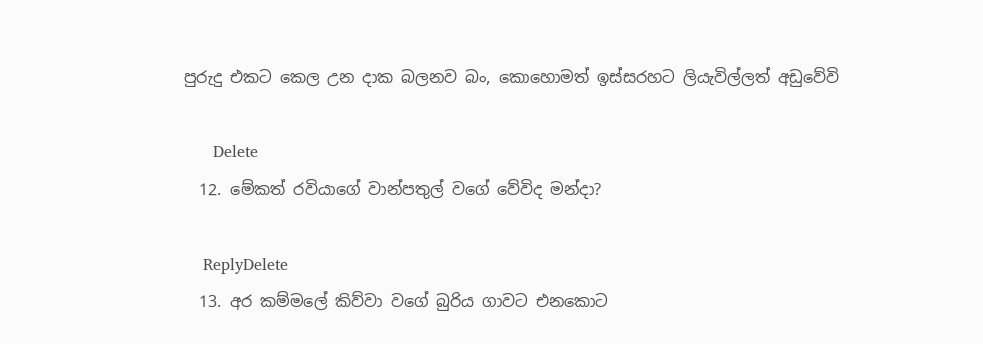පුරුදු එකට කෙල උන දාක බලනව බං, කොහොමත් ඉස්සරහට ලියැවිල්ලත් අඩුවේවි

      Delete
  12. මේකත් රවියාගේ වාන්පතුල් වගේ වේවිද මන්දා?

    ReplyDelete
  13. අර කම්මලේ කිව්වා වගේ බුරිය ගාවට එනකොට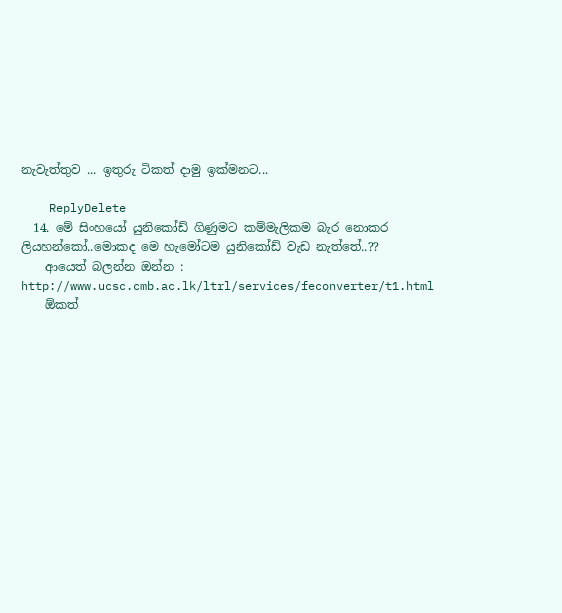නැවැත්තුව ... ඉතුරු ටිකත් දාමු ඉක්මනට...

    ReplyDelete
  14. මේ සිංහයෝ යුනිකෝඩ් ගිණුමට කම්මැලිකම බැර නොකර ලියහන්කෝ..මොකද මෙ හැමෝටම යුනිකෝඩ් වැඩ නැත්තේ..??
    ආයෙත් බලන්න ඔන්න : http://www.ucsc.cmb.ac.lk/ltrl/services/feconverter/t1.html
    ඕකත්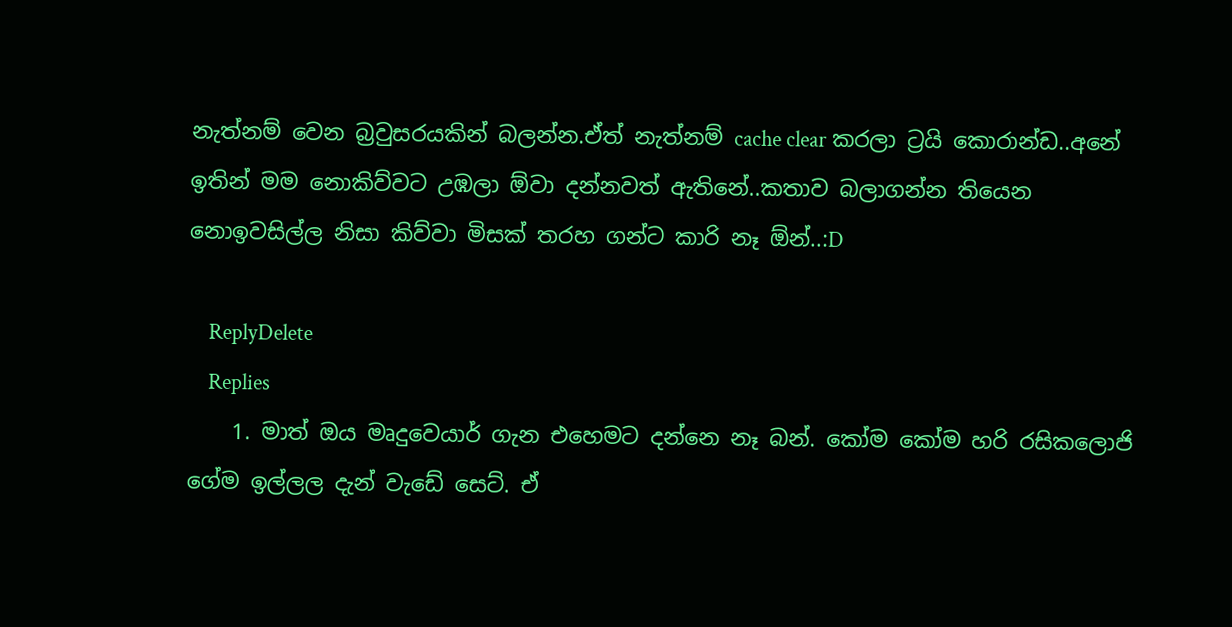නැත්නම් වෙන බ්‍රවුසරයකින් බලන්න.ඒත් නැත්නම් cache clear කරලා ට්‍රයි කොරාන්ඩ..අනේ ඉතින් මම නොකිව්වට උඹලා ඕවා දන්නවත් ඇතිනේ..කතාව බලාගන්න තියෙන නොඉවසිල්ල නිසා කිව්වා මිසක් තරහ ගන්ට කාරි නෑ ඕන්..:D

    ReplyDelete
    Replies
    1. මාත් ඔය මෘදුවෙයාර් ගැන එහෙමට දන්නෙ නෑ බන්. කෝම කෝම හරි රසිකලොජි ගේම ඉල්ලල දැන් වැඩේ සෙට්. ඒ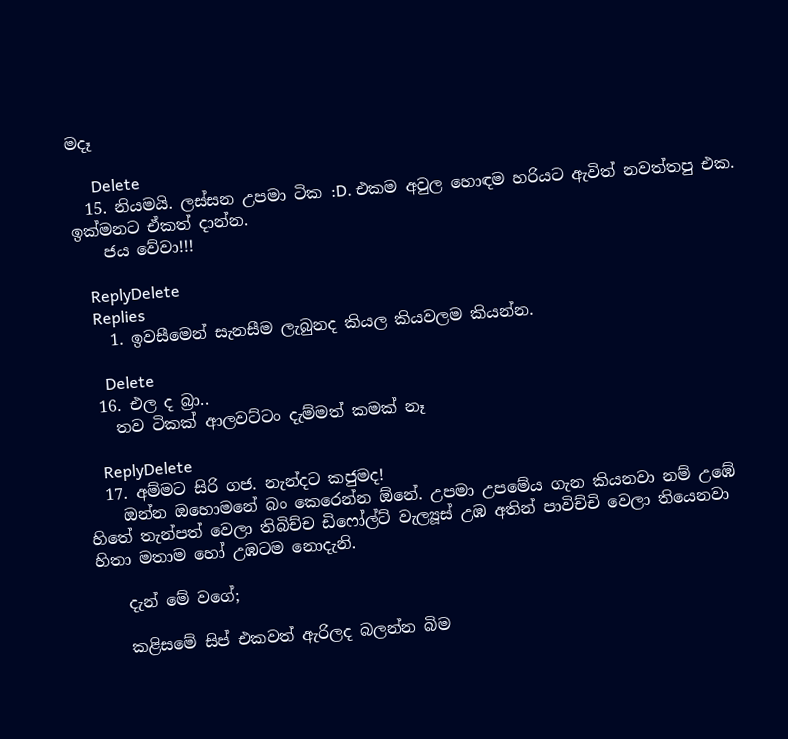මදෑ

      Delete
  15. නියමයි. ලස්සන උපමා ටික :D. එකම අවුල හොඳම හරියට ඇවිත් නවත්තපු එක. ඉක්මනට ඒකත් දාන්න.
    ජය වේවා!!!

    ReplyDelete
    Replies
    1. ඉවසීමෙන් සැනසීම ලැබුනද කියල කියවලම කියන්න.

      Delete
  16. එල ද බ්‍රා..
    තව ටිකක් ආලවට්ටං දැම්මත් කමක් නෑ

    ReplyDelete
  17. අම්මට සිරි ගජ. නැන්දට කජුමද!
    ඔන්න ඔහොමනේ බං කෙරෙන්න ඕනේ. උපමා උපමේය ගැන කියනවා නම් උඹේ හිතේ තැන්පත් වෙලා තිබිච්ච ඩිෆෝල්ට් වැල්‍යූස් උඹ අතින් පාවිච්චි වෙලා තියෙනවා හිතා මතාම හෝ උඹටම නොදැනි.

    දැන් මේ වගේ;

    කළිසමේ සිප් එකවත් ඇරිලද බලන්න බිම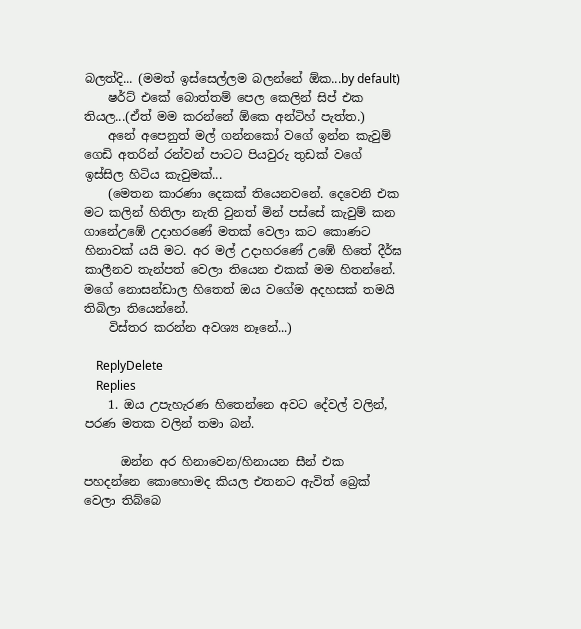බලත්දි... (මමත් ඉස්සෙල්ලම බලන්නේ ඕක...by default)
    ෂර්ට් එකේ බොත්තම් පෙල කෙලින් සිප් එක තියල...(ඒත් මම කරන්නේ ඕකෙ අන්ටිහ් පැත්ත.)
    අනේ අපෙනුත් මල් ගන්නකෝ වගේ ඉන්න කැවුම් ගෙඩි අතරින් රන්වන් පාටට පියවුරු තුඩක් වගේ ඉස්සිල හිටිය කැවුමක්...
    (මෙතන කාරණා දෙකක් තියෙනවනේ. දෙවෙනි එක මට කලින් හිතිලා නැති වුනත් මින් පස්සේ කැවුම් කන ගානේඋඹේ උදාහරණේ මතක් වෙලා කට කොණට හිනාවක් යයි මට. අර මල් උදාහරණේ උඹේ හිතේ දීර්ඝ කාලීනව තැන්පත් වෙලා තියෙන එකක් මම හිතන්නේ. මගේ නොසන්ඩාල හිතෙත් ඔය වගේම අදහසක් තමයි තිබිලා තියෙන්නේ.
    විස්තර කරන්න අවශ්‍ය නෑනේ...)

    ReplyDelete
    Replies
    1. ඔය උපැහැරණ හිතෙන්නෙ අවට දේවල් වලින්, පරණ මතක වලින් තමා බන්.

      ඔන්න අර හිනාවෙන/හිනායන සීන් එක පහදන්නෙ කොහොමද කියල එතනට ඇවිත් බ්‍රෙක් වෙලා තිබ්බෙ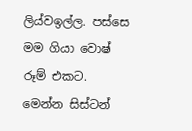ලිය්වඉල්ල. පස්සෙ මම ගියා වොෂ් රූම් එකට. මෙන්න සිස්ටන්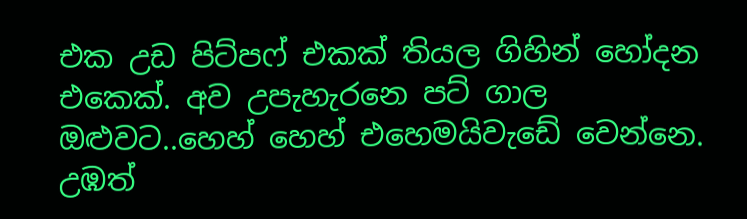එක උඩ පිට්පෆ් එකක් තියල ගිහින් හෝදන එකෙක්. අව උපැහැරනෙ පට් ගාල ඔළුවට..හෙහ් හෙහ් එහෙමයිවැඩේ වෙන්නෙ. උඹත්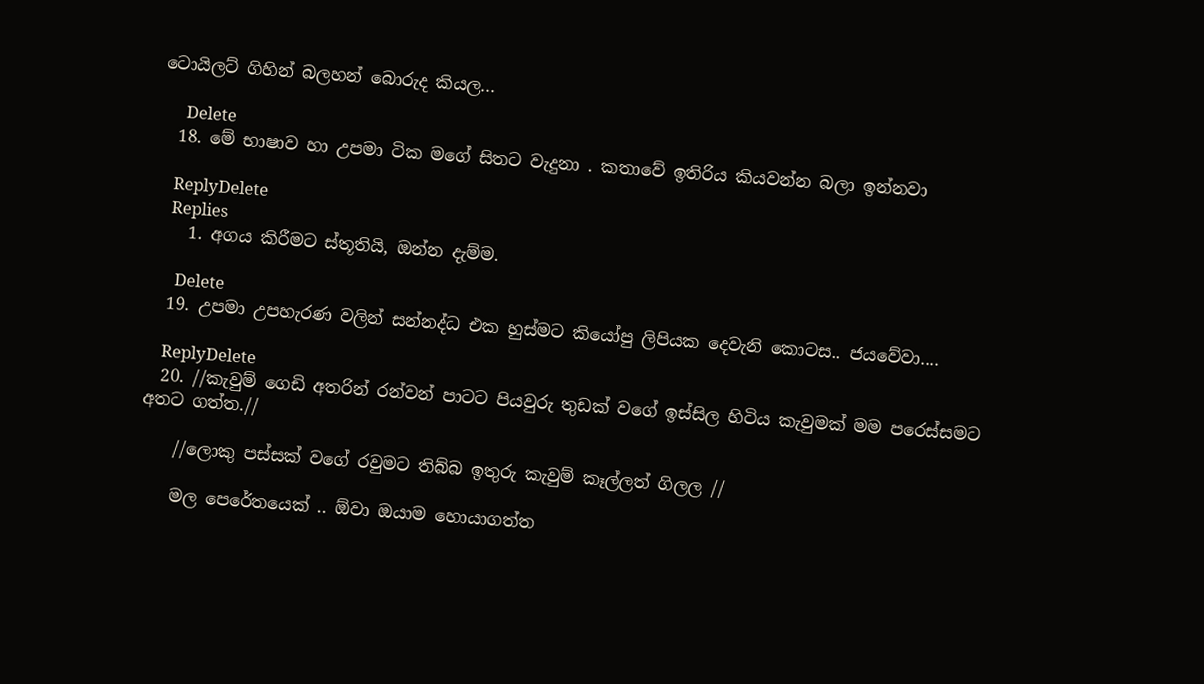ටොයිලට් ගිහින් බලහන් බොරුද කියල...

      Delete
  18. මේ භාෂාව හා උපමා ටික මගේ සිතට වැදුනා . කතාවේ ඉතිරිය කියවන්න බලා ඉන්නවා

    ReplyDelete
    Replies
    1. අගය කිරීමට ස්තූතියි, ඔන්න දැම්ම.

      Delete
  19. උපමා උපහැරණ වලින් සන්නද්ධ එක හුස්මට කියෝපු ලිපියක දෙවැනි කොටස.. ජයවේවා....

    ReplyDelete
  20. //කැවුම් ගෙඩි අතරින් රන්වන් පාටට පියවුරු තුඩක් වගේ ඉස්සිල හිටිය කැවුමක් මම පරෙස්සමට අතට ගත්ත.//

    //ලොකු පස්සක් වගේ රවුමට තිබ්බ ඉතුරු කැවුම් කෑල්ලත් ගිලල //

    මල පෙරේතයෙක් .. ඕවා ඔයාම හොයාගත්ත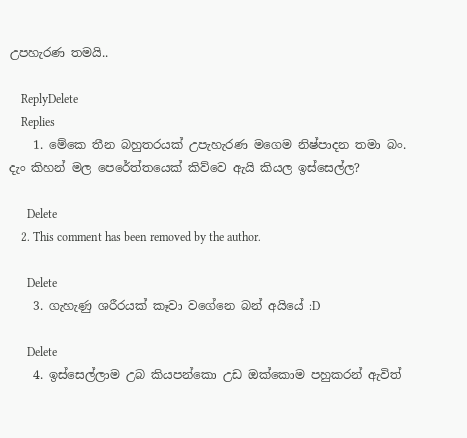උපහැරණ තමයි..

    ReplyDelete
    Replies
    1. මේකෙ තීන බහුතරයක් උපැහැරණ මගෙම නිෂ්පාදන තමා බං. දැං කිහන් මල පෙරේත්තයෙක් කිව්වෙ ඇයි කියල ඉස්සෙල්ල?

      Delete
    2. This comment has been removed by the author.

      Delete
    3. ගැහැණු ශරීරයක් කෑවා වගේනෙ බන් අයියේ :D

      Delete
    4. ඉස්සෙල්ලාම උබ කියපන්කො උඩ ඔක්කොම පහුකරන් ඇවිත්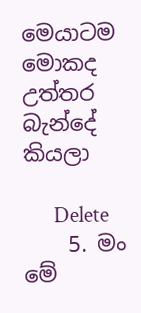මෙයාටම මොකද උත්තර බැන්දේ කියලා

      Delete
    5. මං මේ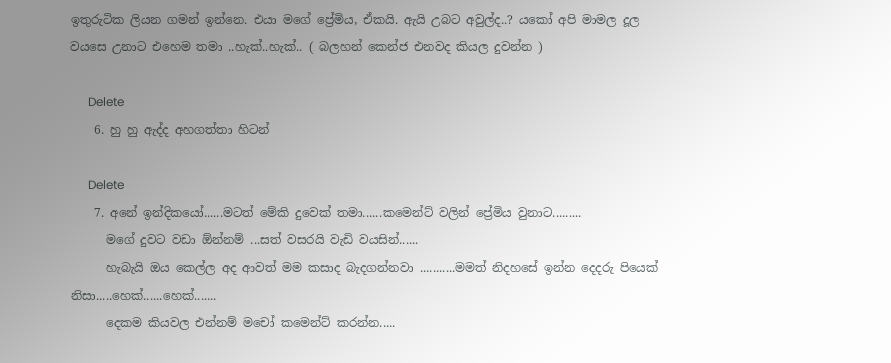ඉතුරුටික ලියන ගමන් ඉන්නෙ. එයා මගේ ප්‍රේමිය, ඒකයි. ඇයි උබට අවුල්ද..? යකෝ අපි මාමල දූල වයසෙ උනාට එහෙම තමා ..හැක්..හැක්.. ( බලහන් කෙන්ජ එනවද කියල දුවන්න )

      Delete
    6. හු හු ඇද්ද අහගත්තා හිටන්

      Delete
    7. අනේ ඉන්දිකයෝ......මටත් මේකි දුවෙක් තමා......කමෙන්ට් වලින් ප්‍රේමිය වුනාට.........
      මගේ දුවට වඩා ඕන්නම් ...සත් වසරයි වැඩි වයසින්......
      හැබැයි ඔය කෙල්ල අද ආවත් මම කසාද බැදගන්නවා ...........මමත් නිදහසේ ඉන්න දෙදරු පියෙක් නිසා.....හෙක්......හෙක්.......
      දෙකම කියවල එන්නම් මචෝ කමෙන්ට් කරන්න.....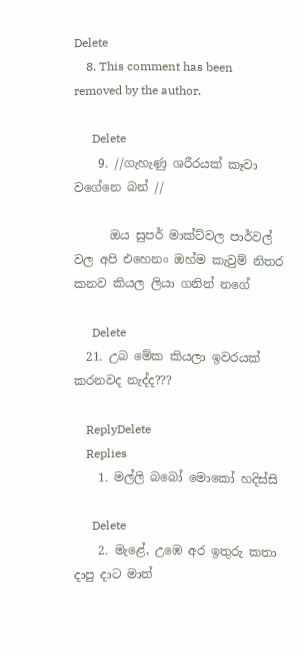Delete
    8. This comment has been removed by the author.

      Delete
    9. //ගැහැණු ශරීරයක් කෑවා වගේනෙ බන් //

      ඔය සුපර් මාක්ට්වල පාර්වල් වල අපි එහෙනං ඔහ්ම කැවුම් නිතර කනව කියල ලියා ගනින් නගේ

      Delete
  21. උබ මේක කියලා ඉවරයක් කරනවද නැද්ද???

    ReplyDelete
    Replies
    1. මල්ලි බබෝ මොකෝ හදිස්සි

      Delete
    2. මැළේ, උඹෙ අර ඉතුරු කතා දාපු දාට මාත්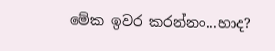මේක ඉවර කරන්නං...හාද?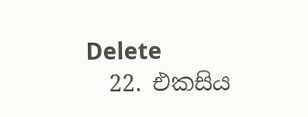Delete
  22. එකසිය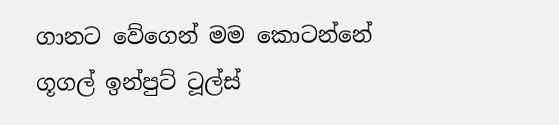ගානට වේගෙන් මම කොටන්නේ ගූගල් ඉන්පුට් ටූල්ස්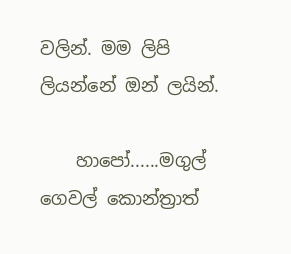වලින්. මම ලිපි ලියන්නේ ඔන් ලයින්.

    හාපෝ......මගුල් ගෙවල් කොන්ත්‍රාත්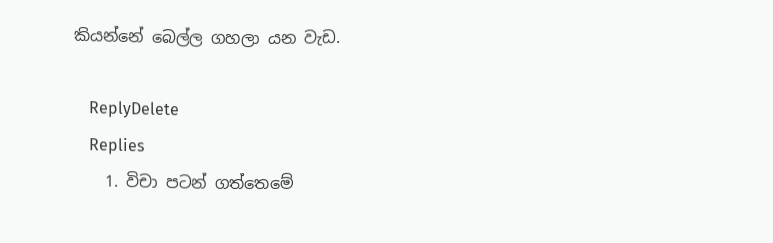කියන්නේ බෙල්ල ගහලා යන වැඩ.

    ReplyDelete
    Replies
    1. විචා පටන් ගත්තෙමේ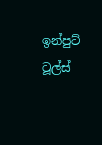ඉන්පුට් ටූල්ස්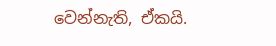වෙන්නැති, ඒකයි.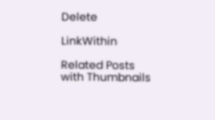Delete

LinkWithin

Related Posts with Thumbnails